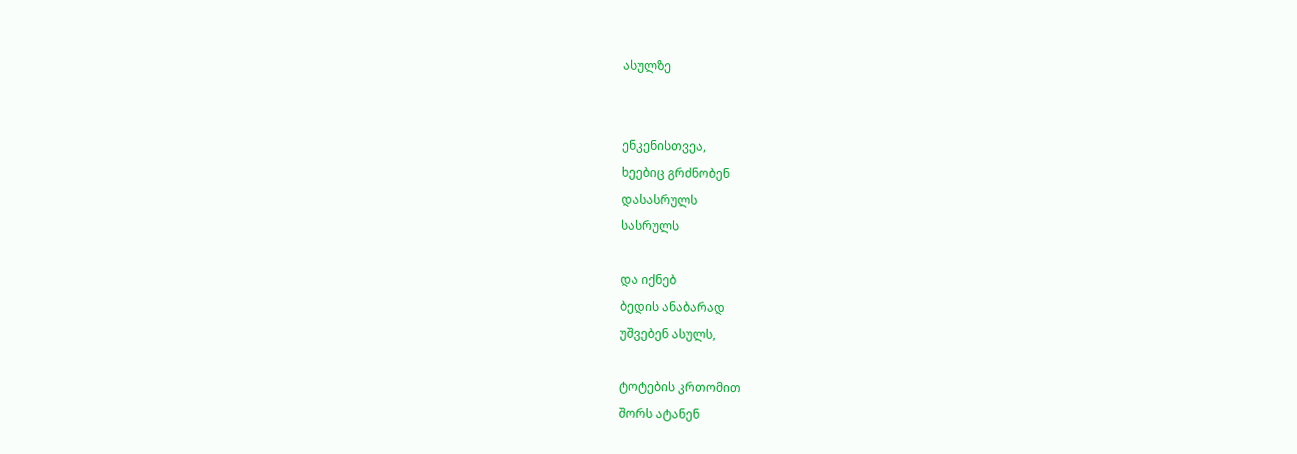ასულზე


ენკენისთვეა,
ხეებიც გრძნობენ
დასასრულს
სასრულს

და იქნებ
ბედის ანაბარად
უშვებენ ასულს,

ტოტების კრთომით
შორს ატანენ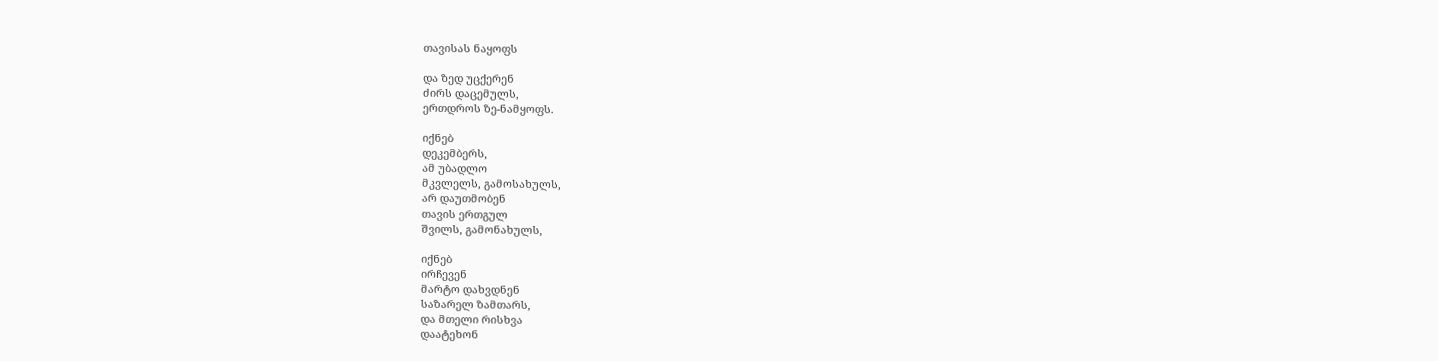თავისას ნაყოფს

და ზედ უცქერენ
ძირს დაცემულს,
ერთდროს ზე-ნამყოფს.

იქნებ
დეკემბერს,
ამ უბადლო
მკვლელს, გამოსახულს,
არ დაუთმობენ
თავის ერთგულ
შვილს, გამონახულს,

იქნებ
ირჩევენ
მარტო დახვდნენ
საზარელ ზამთარს,
და მთელი რისხვა
დაატეხონ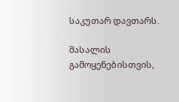საკუთარ დავთარს.

მასალის გამოყენებისთვის,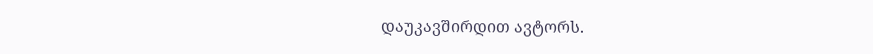დაუკავშირდით ავტორს.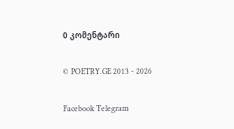0 კომენტარი

© POETRY.GE 2013 - 2026

Facebook Telegram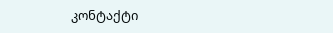კონტაქტი